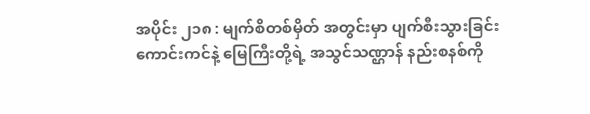အပိုင်း ၂၁၈ : မျက်စိတစ်မှိတ် အတွင်းမှာ ပျက်စီးသွားခြင်း
ကောင်းကင်နဲ့ မြေကြီးတို့ရဲ့ အသွင်သဏ္ဌာန် နည်းစနစ်ကို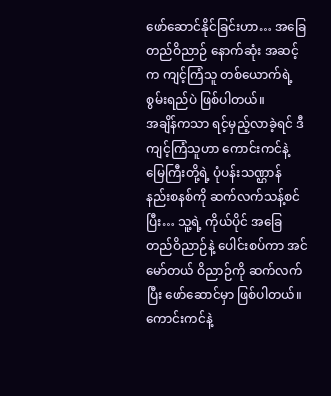ဖော်ဆောင်နိုင်ခြင်းဟာ… အခြေတည်ဝိညာဉ် နောက်ဆုံး အဆင့်က ကျင့်ကြံသူ တစ်ယောက်ရဲ့ စွမ်းရည်ပဲ ဖြစ်ပါတယ်။
အချိန်ကသာ ရင့်မှည့်လာခဲ့ရင် ဒီကျင့်ကြံသူဟာ ကောင်းကင်နဲ့ မြေကြီးတို့ရဲ့ ပုံပန်းသဏ္ဌာန် နည်းစနစ်ကို ဆက်လက်သန့်စင်ပြီး… သူ့ရဲ့ ကိုယ်ပိုင် အခြေတည်ဝိညာဉ်နဲ့ ပေါင်းစပ်ကာ အင်မော်တယ် ဝိညာဉ်ကို ဆက်လက်ပြီး ဖော်ဆောင်မှာ ဖြစ်ပါတယ်။
ကောင်းကင်နဲ့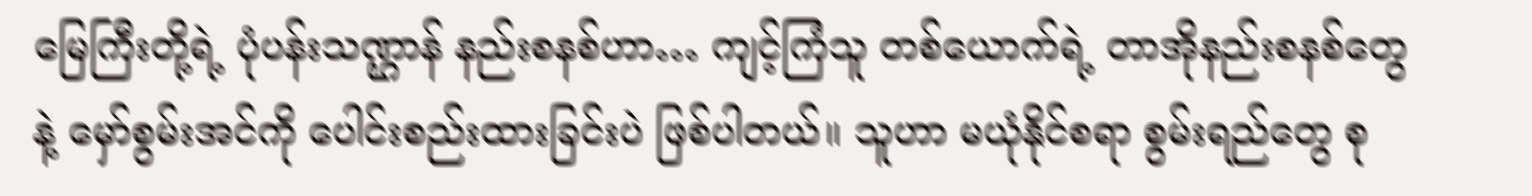မြေကြီးတို့ရဲ့ ပုံပန်းသဏ္ဌာန် နည်းစနစ်ဟာ… ကျင့်ကြံသူ တစ်ယောက်ရဲ့ တာအိုနည်းစနစ်တွေနဲ့ မှော်စွမ်းအင်ကို ပေါင်းစည်းထားခြင်းပဲ ဖြစ်ပါတယ်။ သူဟာ မယုံနိုင်စရာ စွမ်းရည်တွေ စု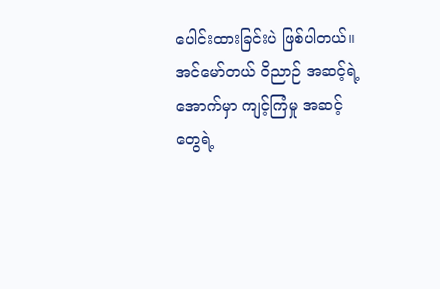ပေါင်းထားခြင်းပဲ ဖြစ်ပါတယ်။
အင်မော်တယ် ဝိညာဉ် အဆင့်ရဲ့အောက်မှာ ကျင့်ကြံမှု အဆင့်တွေရဲ့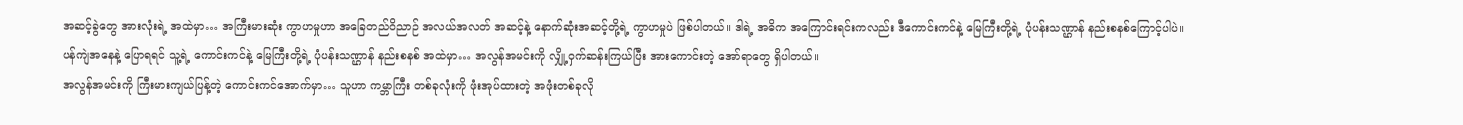အဆင့်ခွဲတွေ အားလုံးရဲ့ အထဲမှာ… အကြီးမားဆုံး ကွာဟမှုဟာ အခြေတည်ဝိညာဉ် အလယ်အလတ် အဆင့်နဲ့ နောက်ဆုံးအဆင့်တို့ရဲ့ ကွာဟမှုပဲ ဖြစ်ပါတယ်။ ဒါရဲ့ အဓိက အကြောင်းရင်းကလည်း ဒီကောင်းကင်နဲ့ မြေကြီးတို့ရဲ့ ပုံပန်းသဏ္ဌာန် နည်းစနစ်ကြောင့်ပါပဲ။
ပန်ကျဲအနေနဲ့ ပြောရရင် သူ့ရဲ့ ကောင်းကင်နဲ့ မြေကြီးတို့ရဲ့ ပုံပန်းသဏ္ဌာန် နည်းစနစ် အထဲမှာ… အလွန်အမင်းကို လျှို့ဝှက်ဆန်းကြယ်ပြီး အားကောင်းတဲ့ အော်ရာတွေ ရှိပါတယ်။
အလွန်အမင်းကို ကြီးမားကျယ်ပြန့်တဲ့ ကောင်းကင်အောက်မှာ… သူဟာ ကမ္ဘာကြီး တစ်ခုလုံးကို ဖုံးအုပ်ထားတဲ့ အဖုံးတစ်ခုလို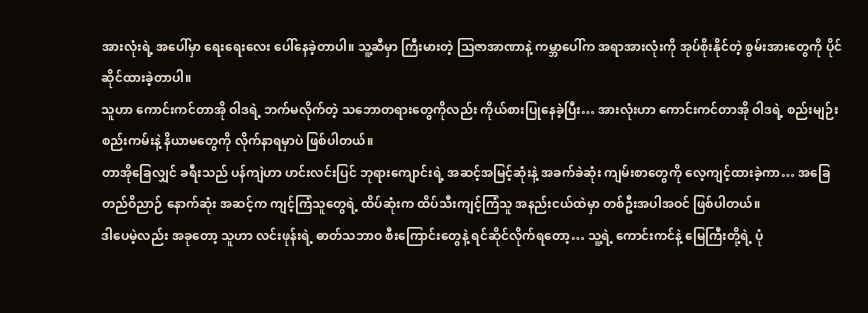အားလုံးရဲ့ အပေါ်မှာ ရေးရေးလေး ပေါ်နေခဲ့တာပါ။ သူ့ဆီမှာ ကြီးမားတဲ့ ဩဇာအာဏာနဲ့ ကမ္ဘာပေါ်က အရာအားလုံးကို အုပ်စိုးနိုင်တဲ့ စွမ်းအားတွေကို ပိုင်ဆိုင်ထားခဲ့တာပါ။
သူဟာ ကောင်းကင်တာအို ဝါဒရဲ့ ဘက်မလိုက်တဲ့ သဘောတရားတွေကိုလည်း ကိုယ်စားပြုနေခဲ့ပြီး… အားလုံးဟာ ကောင်းကင်တာအို ဝါဒရဲ့ စည်းမျဉ်းစည်းကမ်းနဲ့ နိယာမတွေကို လိုက်နာရမှာပဲ ဖြစ်ပါတယ်။
တာအိုခြေလျှင် ခရီးသည် ပန်ကျဲဟာ ဟင်းလင်းပြင် ဘုရားကျောင်းရဲ့ အဆင့်အမြင့်ဆုံးနဲ့ အခက်ခဲဆုံး ကျမ်းစာတွေကို လေ့ကျင့်ထားခဲ့ကာ… အခြေတည်ဝိညာဉ် နောက်ဆုံး အဆင့်က ကျင့်ကြံသူတွေရဲ့ ထိပ်ဆုံးက ထိပ်သီးကျင့်ကြံသူ အနည်းငယ်ထဲမှာ တစ်ဦးအပါအဝင် ဖြစ်ပါတယ်။
ဒါပေမဲ့လည်း အခုတော့ သူဟာ လင်းဖုန်းရဲ့ ဓာတ်သဘာဝ စီးကြောင်းတွေနဲ့ ရင်ဆိုင်လိုက်ရတော့… သူ့ရဲ့ ကောင်းကင်နဲ့ မြေကြီးတို့ရဲ့ ပုံ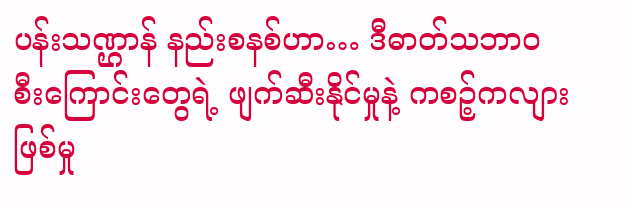ပန်းသဏ္ဌာန် နည်းစနစ်ဟာ… ဒီဓာတ်သဘာဝ စီးကြောင်းတွေရဲ့ ဖျက်ဆီးနိုင်မှုနဲ့ ကစဉ့်ကလျား ဖြစ်မှု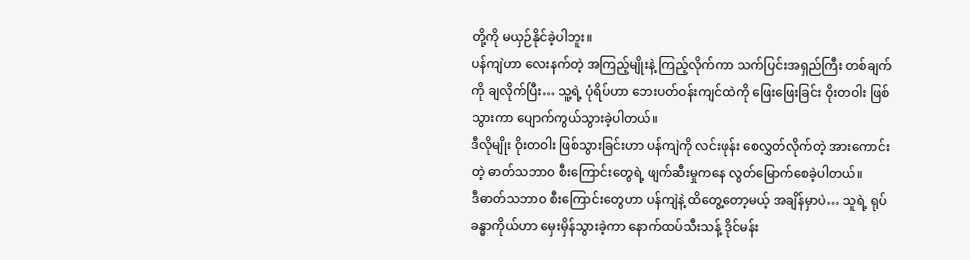တို့ကို မယှဉ်နိုင်ခဲ့ပါဘူး။
ပန်ကျဲဟာ လေးနက်တဲ့ အကြည့်မျိုးနဲ့ ကြည့်လိုက်ကာ သက်ပြင်းအရှည်ကြီး တစ်ချက်ကို ချလိုက်ပြီး… သူ့ရဲ့ ပုံရိပ်ဟာ ဘေးပတ်ဝန်းကျင်ထဲကို ဖြေးဖြေးခြင်း ဝိုးတဝါး ဖြစ်သွားကာ ပျောက်ကွယ်သွားခဲ့ပါတယ်။
ဒီလိုမျိုး ဝိုးတဝါး ဖြစ်သွားခြင်းဟာ ပန်ကျဲကို လင်းဖုန်း စေလွှတ်လိုက်တဲ့ အားကောင်းတဲ့ ဓာတ်သဘာဝ စီးကြောင်းတွေရဲ့ ဖျက်ဆီးမှုကနေ လွတ်မြောက်စေခဲ့ပါတယ်။
ဒီဓာတ်သဘာဝ စီးကြောင်းတွေဟာ ပန်ကျဲနဲ့ ထိတွေ့တော့မယ့် အချိန်မှာပဲ… သူရဲ့ ရုပ်ခန္ဓာကိုယ်ဟာ မှေးမှိန်သွားခဲ့ကာ နောက်ထပ်သီးသန့် ဒိုင်မန်း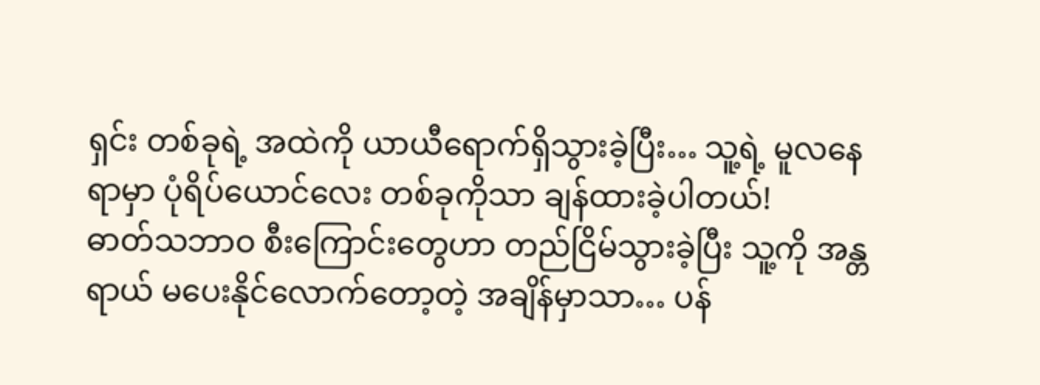ရှင်း တစ်ခုရဲ့ အထဲကို ယာယီရောက်ရှိသွားခဲ့ပြီး… သူ့ရဲ့ မူလနေရာမှာ ပုံရိပ်ယောင်လေး တစ်ခုကိုသာ ချန်ထားခဲ့ပါတယ်!
ဓာတ်သဘာဝ စီးကြောင်းတွေဟာ တည်ငြိမ်သွားခဲ့ပြီး သူ့ကို အန္တရာယ် မပေးနိုင်လောက်တော့တဲ့ အချိန်မှာသာ… ပန်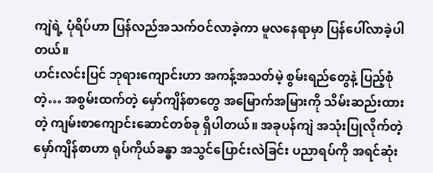ကျဲရဲ့ ပုံရိပ်ဟာ ပြန်လည်အသက်ဝင်လာခဲ့ကာ မူလနေရာမှာ ပြန်ပေါ်လာခဲ့ပါတယ်။
ဟင်းလင်းပြင် ဘုရားကျောင်းဟာ အကန့်အသတ်မဲ့ စွမ်းရည်တွေနဲ့ ပြည့်စုံတဲ့… အစွမ်းထက်တဲ့ မှော်ကျိန်စာတွေ အမြောက်အမြားကို သိမ်းဆည်းထားတဲ့ ကျမ်းစာကျောင်းဆောင်တစ်ခု ရှိပါတယ်။ အခုပန်ကျဲ အသုံးပြုလိုက်တဲ့ မှော်ကျိန်စာဟာ ရုပ်ကိုယ်ခန္ဓာ အသွင်ပြောင်းလဲခြင်း ပညာရပ်ကို အရင်ဆုံး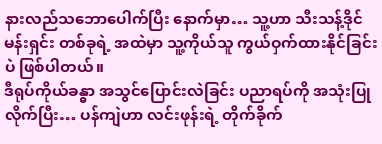နားလည်သဘောပေါက်ပြီး နောက်မှာ… သူ့ဟာ သီးသန့်ဒိုင်မန်းရှင်း တစ်ခုရဲ့ အထဲမှာ သူ့ကိုယ်သူ ကွယ်ဝှက်ထားနိုင်ခြင်းပဲ ဖြစ်ပါတယ်။
ဒီရုပ်ကိုယ်ခန္ဓာ အသွင်ပြောင်းလဲခြင်း ပညာရပ်ကို အသုံးပြုလိုက်ပြီး… ပန်ကျဲဟာ လင်းဖုန်းရဲ့ တိုက်ခိုက်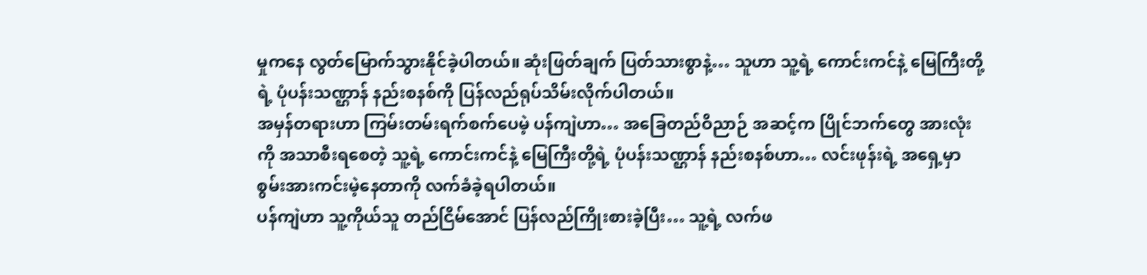မှုကနေ လွတ်မြောက်သွားနိုင်ခဲ့ပါတယ်။ ဆုံးဖြတ်ချက် ပြတ်သားစွာနဲ့… သူဟာ သူ့ရဲ့ ကောင်းကင်နဲ့ မြေကြီးတို့ရဲ့ ပုံပန်းသဏ္ဌာန် နည်းစနစ်ကို ပြန်လည်ရုပ်သိမ်းလိုက်ပါတယ်။
အမှန်တရားဟာ ကြမ်းတမ်းရက်စက်ပေမဲ့ ပန်ကျဲဟာ… အခြေတည်ဝိညာဉ် အဆင့်က ပြိုင်ဘက်တွေ အားလုံးကို အသာစီးရစေတဲ့ သူ့ရဲ့ ကောင်းကင်နဲ့ မြေကြီးတို့ရဲ့ ပုံပန်းသဏ္ဌာန် နည်းစနစ်ဟာ… လင်းဖုန်းရဲ့ အရှေ့မှာ စွမ်းအားကင်းမဲ့နေတာကို လက်ခံခဲ့ရပါတယ်။
ပန်ကျဲဟာ သူ့ကိုယ်သူ တည်ငြိမ်အောင် ပြန်လည်ကြိုးစားခဲ့ပြီး… သူ့ရဲ့ လက်ဖ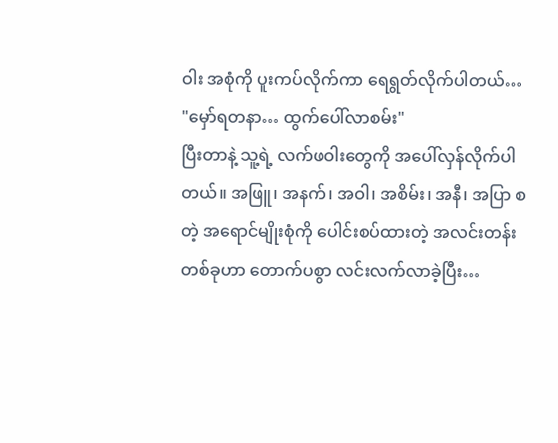ဝါး အစုံကို ပူးကပ်လိုက်ကာ ရေရွတ်လိုက်ပါတယ်… "မှော်ရတနာ… ထွက်ပေါ်လာစမ်း"
ပြီးတာနဲ့ သူ့ရဲ့ လက်ဖဝါးတွေကို အပေါ်လှန်လိုက်ပါတယ်။ အဖြူ၊ အနက်၊ အဝါ၊ အစိမ်း၊ အနီ၊ အပြာ စတဲ့ အရောင်မျိုးစုံကို ပေါင်းစပ်ထားတဲ့ အလင်းတန်း တစ်ခုဟာ တောက်ပစွာ လင်းလက်လာခဲ့ပြီး…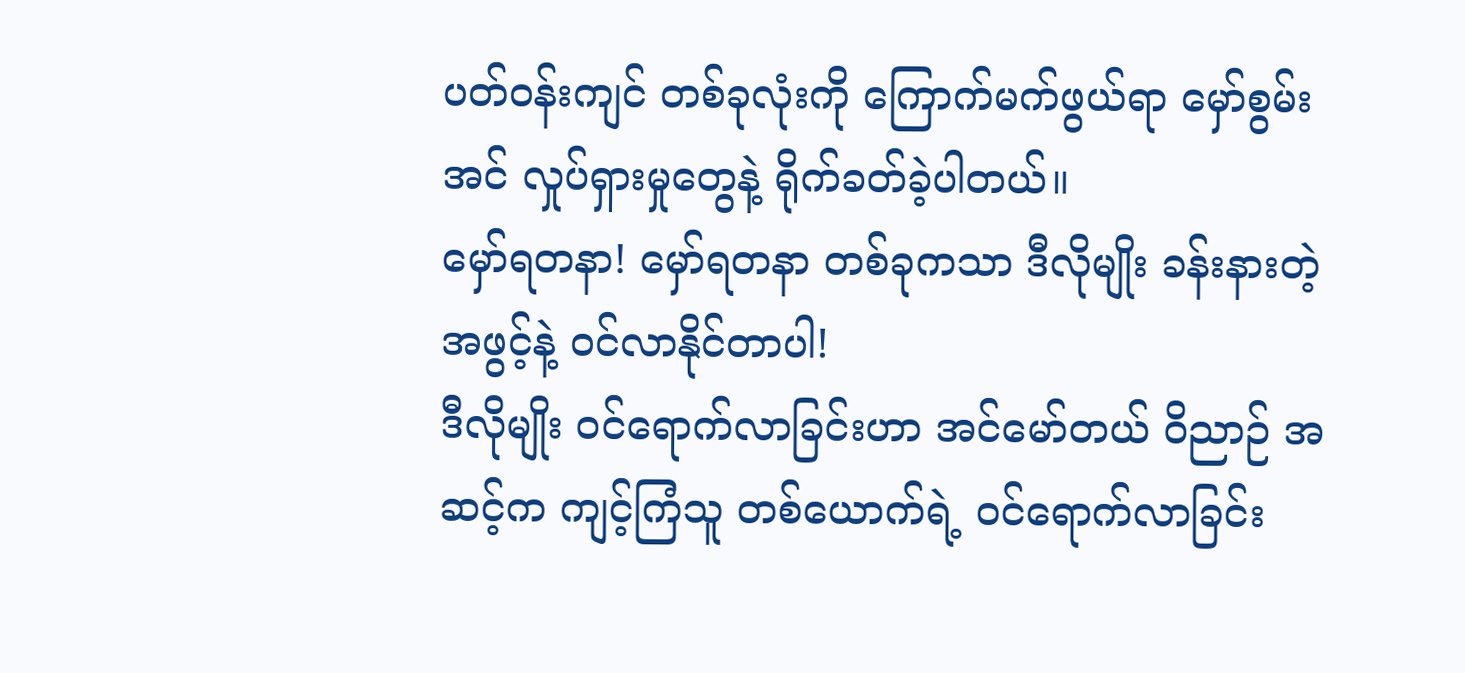ပတ်ဝန်းကျင် တစ်ခုလုံးကို ကြောက်မက်ဖွယ်ရာ မှော်စွမ်းအင် လှုပ်ရှားမှုတွေနဲ့ ရိုက်ခတ်ခဲ့ပါတယ်။
မှော်ရတနာ! မှော်ရတနာ တစ်ခုကသာ ဒီလိုမျိုး ခန်းနားတဲ့ အဖွင့်နဲ့ ဝင်လာနိုင်တာပါ!
ဒီလိုမျိုး ဝင်ရောက်လာခြင်းဟာ အင်မော်တယ် ဝိညာဉ် အဆင့်က ကျင့်ကြံသူ တစ်ယောက်ရဲ့ ဝင်ရောက်လာခြင်း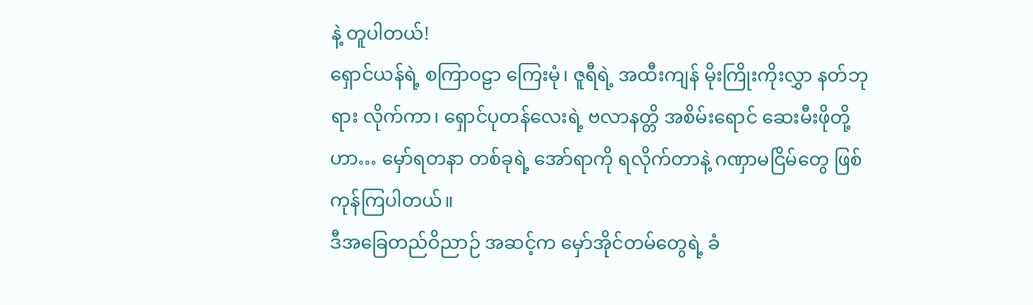နဲ့ တူပါတယ်!
ရှောင်ယန်ရဲ့ စကြာဝဠာ ကြေးမုံ၊ ဇူရီရဲ့ အထီးကျန် မိုးကြိုးကိုးလွှာ နတ်ဘုရား လိုက်ကာ၊ ရှောင်ပုတန်လေးရဲ့ ဗလာနတ္တိ အစိမ်းရောင် ဆေးမီးဖိုတို့ဟာ… မှော်ရတနာ တစ်ခုရဲ့ အော်ရာကို ရလိုက်တာနဲ့ ဂဏှာမငြိမ်တွေ ဖြစ်ကုန်ကြပါတယ်။
ဒီအခြေတည်ဝိညာဉ် အဆင့်က မှော်အိုင်တမ်တွေရဲ့ ခံ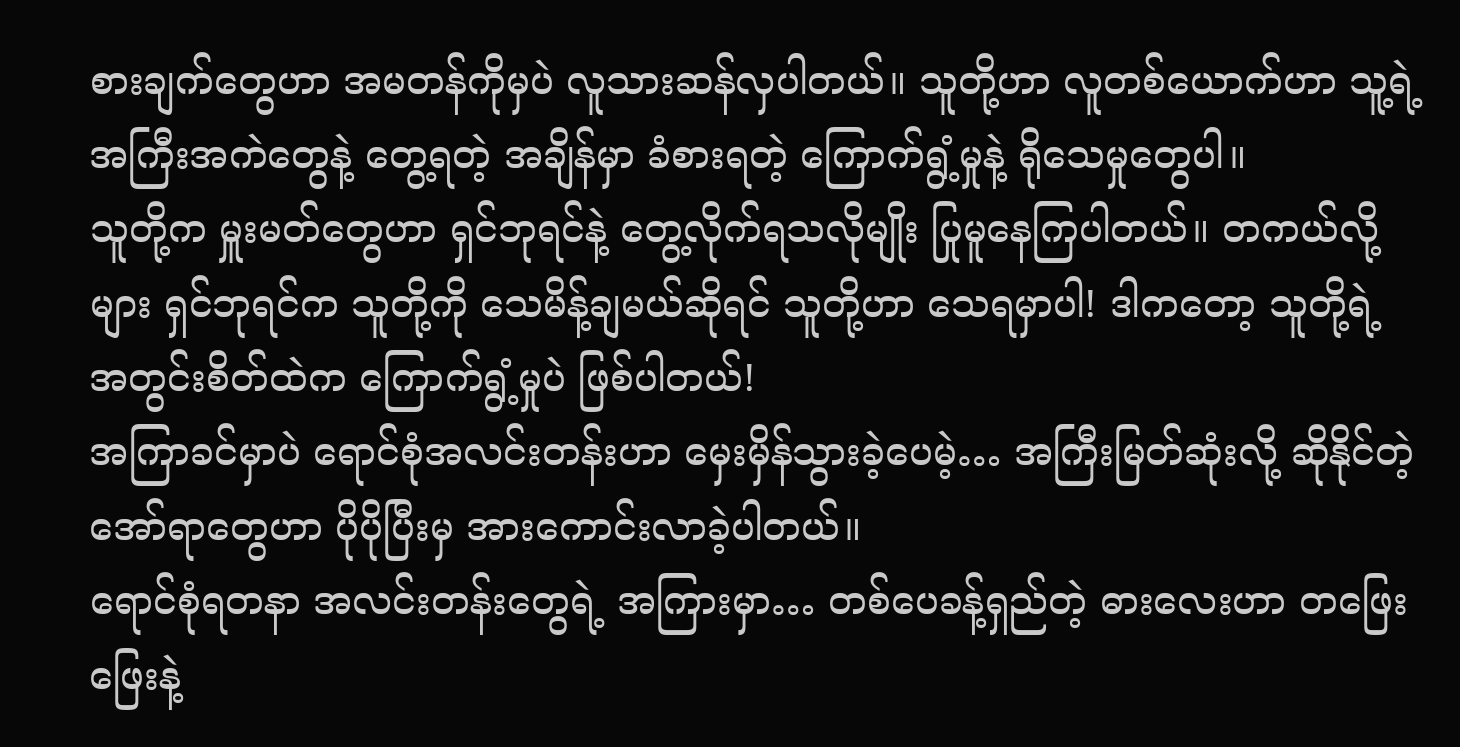စားချက်တွေဟာ အမတန်ကိုမှပဲ လူသားဆန်လှပါတယ်။ သူတို့ဟာ လူတစ်ယောက်ဟာ သူ့ရဲ့ အကြီးအကဲတွေနဲ့ တွေ့ရတဲ့ အချိန်မှာ ခံစားရတဲ့ ကြောက်ရွံ့မှုနဲ့ ရိုသေမှုတွေပါ။
သူတို့က မှူးမတ်တွေဟာ ရှင်ဘုရင်နဲ့ တွေ့လိုက်ရသလိုမျိုး ပြုမူနေကြပါတယ်။ တကယ်လို့များ ရှင်ဘုရင်က သူတို့ကို သေမိန့်ချမယ်ဆိုရင် သူတို့ဟာ သေရမှာပါ! ဒါကတော့ သူတို့ရဲ့ အတွင်းစိတ်ထဲက ကြောက်ရွံ့မှုပဲ ဖြစ်ပါတယ်!
အကြာခင်မှာပဲ ရောင်စုံအလင်းတန်းဟာ မှေးမှိန်သွားခဲ့ပေမဲ့… အကြီးမြတ်ဆုံးလို့ ဆိုနိုင်တဲ့ အော်ရာတွေဟာ ပိုပိုပြီးမှ အားကောင်းလာခဲ့ပါတယ်။
ရောင်စုံရတနာ အလင်းတန်းတွေရဲ့ အကြားမှာ… တစ်ပေခန့်ရှည်တဲ့ ဓားလေးဟာ တဖြေးဖြေးနဲ့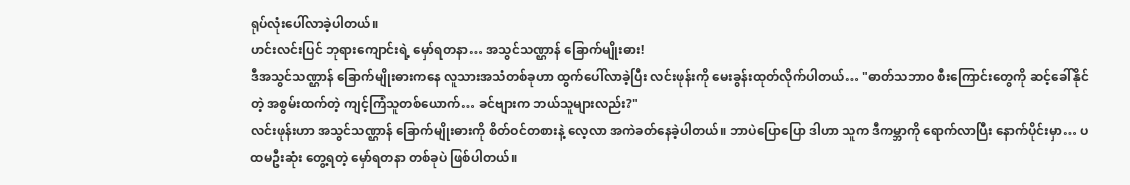ရုပ်လုံးပေါ်လာခဲ့ပါတယ်။
ဟင်းလင်းပြင် ဘုရားကျောင်းရဲ့ မှော်ရတနာ… အသွင်သဏ္ဌာန် ခြောက်မျိုးဓား!
ဒီအသွင်သဏ္ဌာန် ခြောက်မျိုးဓားကနေ လူသားအသံတစ်ခုဟာ ထွက်ပေါ်လာခဲ့ပြီး လင်းဖုန်းကို မေးခွန်းထုတ်လိုက်ပါတယ်… "ဓာတ်သဘာဝ စီးကြောင်းတွေကို ဆင့်ခေါ်နိုင်တဲ့ အစွမ်းထက်တဲ့ ကျင့်ကြံသူတစ်ယောက်… ခင်ဗျားက ဘယ်သူများလည်း?"
လင်းဖုန်းဟာ အသွင်သဏ္ဌာန် ခြောက်မျိုးဓားကို စိတ်ဝင်တစားနဲ့ လေ့လာ အကဲခတ်နေခဲ့ပါတယ်။ ဘာပဲပြောပြော ဒါဟာ သူက ဒီကမ္ဘာကို ရောက်လာပြီး နောက်ပိုင်းမှာ… ပထမဦးဆုံး တွေ့ရတဲ့ မှော်ရတနာ တစ်ခုပဲ ဖြစ်ပါတယ်။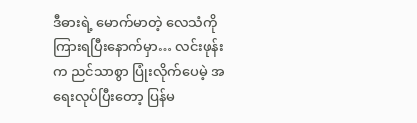ဒီဓားရဲ့ မောက်မာတဲ့ လေသံကို ကြားရပြီးနောက်မှာ… လင်းဖုန်းက ညင်သာစွာ ပြုံးလိုက်ပေမဲ့ အရေးလုပ်ပြီးတော့ ပြန်မ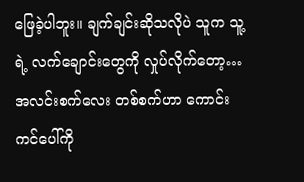ဖြေခဲ့ပါဘူး။ ချက်ချင်းဆိုသလိုပဲ သူက သူ့ရဲ့ လက်ချောင်းတွေကို လှုပ်လိုက်တော့… အလင်းစက်လေး တစ်စက်ဟာ ကောင်းကင်ပေါ်ကို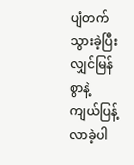ပျံတက်သွားခဲ့ပြီး လျှင်မြန်စွာနဲ့ ကျယ်ပြန့်လာခဲ့ပါ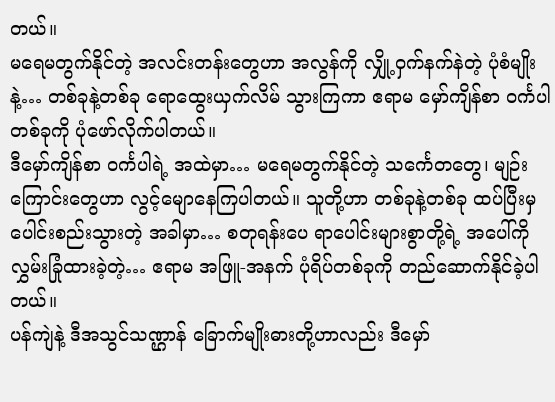တယ်။
မရေမတွက်နိုင်တဲ့ အလင်းတန်းတွေဟာ အလွန်ကို လျှို့ဝှက်နက်နဲတဲ့ ပုံစံမျိုးနဲ့… တစ်ခုနဲ့တစ်ခု ရောထွေးယှက်လိမ် သွားကြကာ ဧရာမ မှော်ကျိန်စာ ဝင်္ကပါတစ်ခုကို ပုံဖော်လိုက်ပါတယ်။
ဒီမှော်ကျိန်စာ ဝင်္ကပါရဲ့ အထဲမှာ… မရေမတွက်နိုင်တဲ့ သင်္ကေတတွေ၊ မျဉ်းကြောင်းတွေဟာ လွင့်မျောနေကြပါတယ်။ သူတို့ဟာ တစ်ခုနဲ့တစ်ခု ထပ်ပြီးမှ ပေါင်းစည်းသွားတဲ့ အခါမှာ… စတုရန်းပေ ရာပေါင်းများစွာတို့ရဲ့ အပေါ်ကို လွှမ်းခြုံထားခဲ့တဲ့… ဧရာမ အဖြူ-အနက် ပုံရိပ်တစ်ခုကို တည်ဆောက်နိုင်ခဲ့ပါတယ်။
ပန်ကျဲနဲ့ ဒီအသွင်သဏ္ဌာန် ခြောက်မျိုးဓားတို့ဟာလည်း ဒီမှော်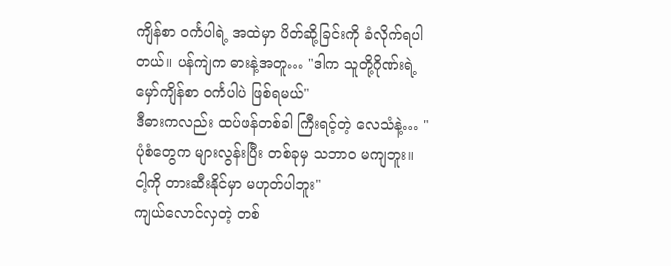ကျိန်စာ ဝင်္ကပါရဲ့ အထဲမှာ ပိတ်ဆို့ခြင်းကို ခံလိုက်ရပါတယ်။ ပန်ကျဲက ဓားနဲ့အတူ… "ဒါက သူတို့ဂိုဏ်းရဲ့ မှော်ကျိန်စာ ဝင်္ကပါပဲ ဖြစ်ရမယ်"
ဒီဓားကလည်း ထပ်ဖန်တစ်ခါ ကြီးရင့်တဲ့ လေသံနဲ့… "ပုံစံတွေက များလွန်းပြီး တစ်ခုမှ သဘာဝ မကျဘူး။ ငါ့ကို တားဆီးနိုင်မှာ မဟုတ်ပါဘူး"
ကျယ်လောင်လှတဲ့ တစ်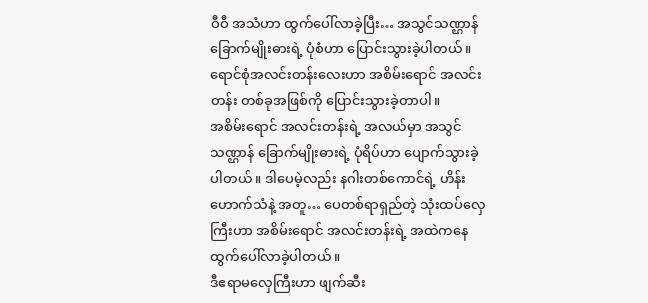ဝီဝီ အသံဟာ ထွက်ပေါ်လာခဲ့ပြီး… အသွင်သဏ္ဌာန် ခြောက်မျိုးဓားရဲ့ ပုံစံဟာ ပြောင်းသွားခဲ့ပါတယ်။ ရောင်စုံအလင်းတန်းလေးဟာ အစိမ်းရောင် အလင်းတန်း တစ်ခုအဖြစ်ကို ပြောင်းသွားခဲ့တာပါ။
အစိမ်းရောင် အလင်းတန်းရဲ့ အလယ်မှာ အသွင်သဏ္ဌာန် ခြောက်မျိုးဓားရဲ့ ပုံရိပ်ဟာ ပျောက်သွားခဲ့ပါတယ်။ ဒါပေမဲ့လည်း နဂါးတစ်ကောင်ရဲ့ ဟိန်းဟောက်သံနဲ့ အတူ… ပေတစ်ရာရှည်တဲ့ သုံးထပ်လှေကြီးဟာ အစိမ်းရောင် အလင်းတန်းရဲ့ အထဲကနေ ထွက်ပေါ်လာခဲ့ပါတယ်။
ဒီဧရာမလှေကြီးဟာ ဖျက်ဆီး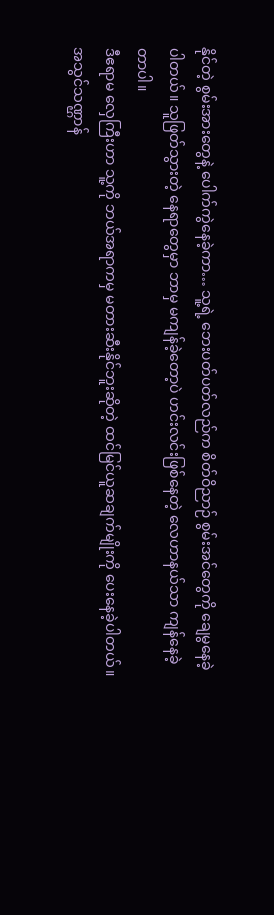နိုင်တဲ့ စွမ်းအားတွေနဲ့ ပေါက်ကွဲနေခဲ့ကာ… သူ့ရဲ့ ဘေးပတ်ပတ်လည်က စိတ်ဝိညာဉ် စွမ်းအင်တွေကို ချေမွနေခဲ့ပါတယ်။ သူဖြတ်သွားတဲ့ နေရာတွေမှာ ဘာမှ မကျန်ခဲ့တော့ပဲ ဟင်းလင်းဖြစ်နေတဲ့ လေဟာနယ်သာ ကျန်နေခဲ့တာပါ။
ဒီဧရာမ လှေကြီးဟာ သူ့ကို ဘယ်အရာကမှ မတားဆီးနိုင်ဘူးဆိုတဲ့ ထင်မြင်ယူဆချက်မျိုးကို ပေးနေခဲ့ပါတယ်။
အသွင်သဏ္ဌာန်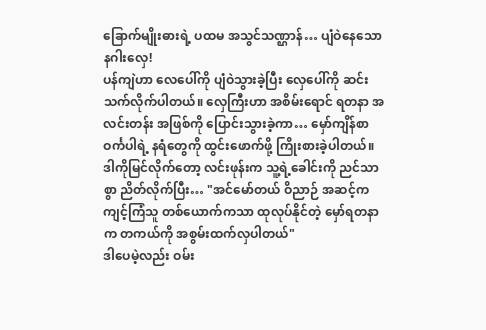ခြောက်မျိုးဓားရဲ့ ပထမ အသွင်သဏ္ဌာန်… ပျံဝဲနေသော နဂါးလှေ!
ပန်ကျဲဟာ လေပေါ်ကို ပျံဝဲသွားခဲ့ပြီး လှေပေါ်ကို ဆင်းသက်လိုက်ပါတယ်။ လှေကြီးဟာ အစိမ်းရောင် ရတနာ အလင်းတန်း အဖြစ်ကို ပြောင်းသွားခဲ့ကာ… မှော်ကျိန်စာ ဝင်္ကပါရဲ့ နရံတွေကို ထွင်းဖောက်ဖို့ ကြိုးစားခဲ့ပါတယ်။
ဒါကိုမြင်လိုက်တော့ လင်းဖုန်းက သူ့ရဲ့ခေါင်းကို ညင်သာစွာ ညိတ်လိုက်ပြီး… "အင်မော်တယ် ဝိညာဉ် အဆင့်က ကျင့်ကြံသူ တစ်ယောက်ကသာ ထုလုပ်နိုင်တဲ့ မှော်ရတနာက တကယ်ကို အစွမ်းထက်လှပါတယ်"
ဒါပေမဲ့လည်း ဝမ်း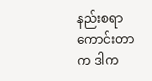နည်းစရာ ကောင်းတာက ဒါက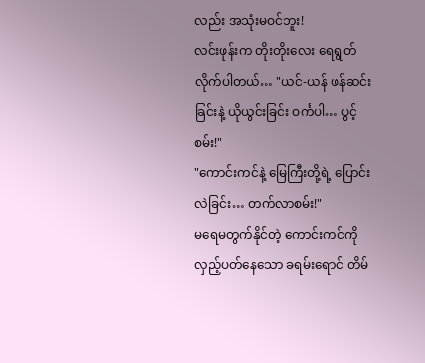လည်း အသုံးမဝင်ဘူး!
လင်းဖုန်းက တိုးတိုးလေး ရေရွတ်လိုက်ပါတယ်… "ယင်-ယန် ဖန်ဆင်းခြင်းနဲ့ ယိုယွင်းခြင်း ဝင်္ကပါ… ပွင့်စမ်း!"
"ကောင်းကင်နဲ့ မြေကြီးတို့ရဲ့ ပြောင်းလဲခြင်း… တက်လာစမ်း!"
မရေမတွက်နိုင်တဲ့ ကောင်းကင်ကို လှည့်ပတ်နေသော ခရမ်းရောင် တိမ်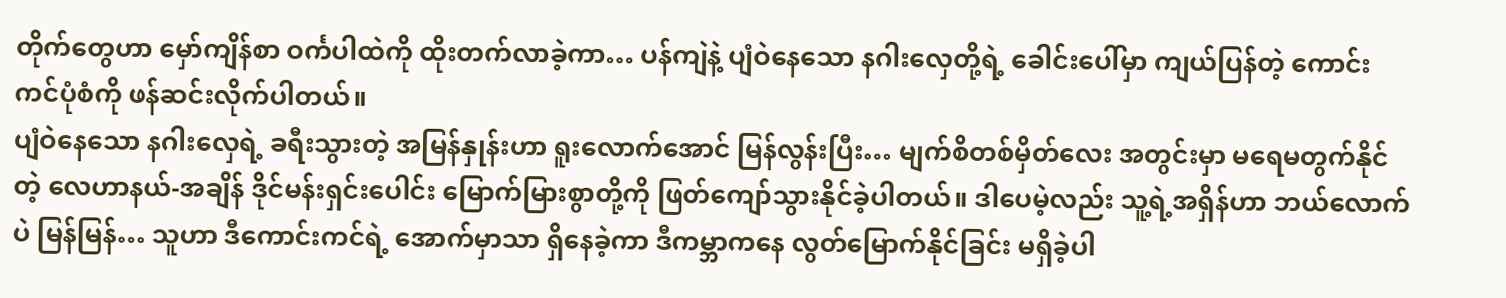တိုက်တွေဟာ မှော်ကျိန်စာ ဝင်္ကပါထဲကို ထိုးတက်လာခဲ့ကာ… ပန်ကျဲနဲ့ ပျံဝဲနေသော နဂါးလှေတို့ရဲ့ ခေါင်းပေါ်မှာ ကျယ်ပြန်တဲ့ ကောင်းကင်ပုံစံကို ဖန်ဆင်းလိုက်ပါတယ်။
ပျံဝဲနေသော နဂါးလှေရဲ့ ခရီးသွားတဲ့ အမြန်နှုန်းဟာ ရူးလောက်အောင် မြန်လွန်းပြီး… မျက်စိတစ်မှိတ်လေး အတွင်းမှာ မရေမတွက်နိုင်တဲ့ လေဟာနယ်-အချိန် ဒိုင်မန်းရှင်းပေါင်း မြောက်မြားစွာတို့ကို ဖြတ်ကျော်သွားနိုင်ခဲ့ပါတယ်။ ဒါပေမဲ့လည်း သူ့ရဲ့အရှိန်ဟာ ဘယ်လောက်ပဲ မြန်မြန်… သူဟာ ဒီကောင်းကင်ရဲ့ အောက်မှာသာ ရှိနေခဲ့ကာ ဒီကမ္ဘာကနေ လွတ်မြောက်နိုင်ခြင်း မရှိခဲ့ပါ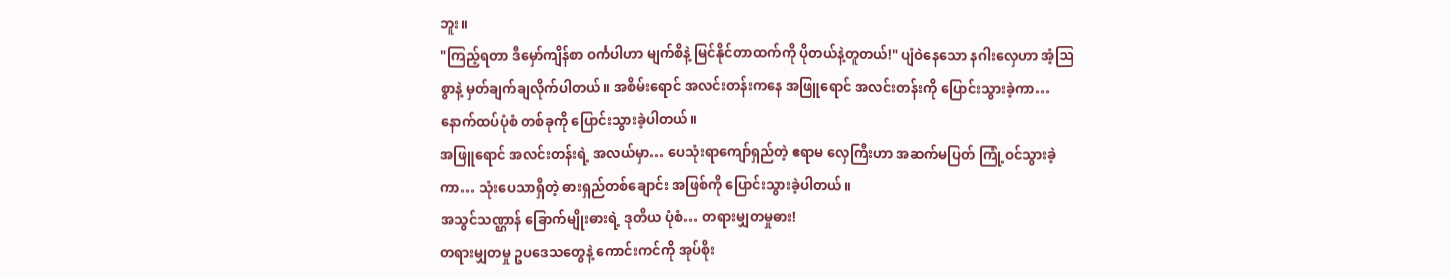ဘူး။
"ကြည့်ရတာ ဒီမှော်ကျိန်စာ ဝင်္ကပါဟာ မျက်စိနဲ့ မြင်နိုင်တာထက်ကို ပိုတယ်နဲ့တူတယ်!" ပျံဝဲနေသော နဂါးလှေဟာ အံ့ဩစွာနဲ့ မှတ်ချက်ချလိုက်ပါတယ်။ အစိမ်းရောင် အလင်းတန်းကနေ အဖြူရောင် အလင်းတန်းကို ပြောင်းသွားခဲ့ကာ… နောက်ထပ်ပုံစံ တစ်ခုကို ပြောင်းသွားခဲ့ပါတယ်။
အဖြူရောင် အလင်းတန်းရဲ့ အလယ်မှာ… ပေသုံးရာကျော်ရှည်တဲ့ ဧရာမ လှေကြီးဟာ အဆက်မပြတ် ကြုံ့ဝင်သွားခဲ့ကာ… သုံးပေသာရှိတဲ့ ဓားရှည်တစ်ချောင်း အဖြစ်ကို ပြောင်းသွားခဲ့ပါတယ်။
အသွင်သဏ္ဌာန် ခြောက်မျိုးဓားရဲ့ ဒုတိယ ပုံစံ… တရားမျှတမှုဓား!
တရားမျှတမှု ဥပဒေသတွေနဲ့ ကောင်းကင်ကို အုပ်စိုး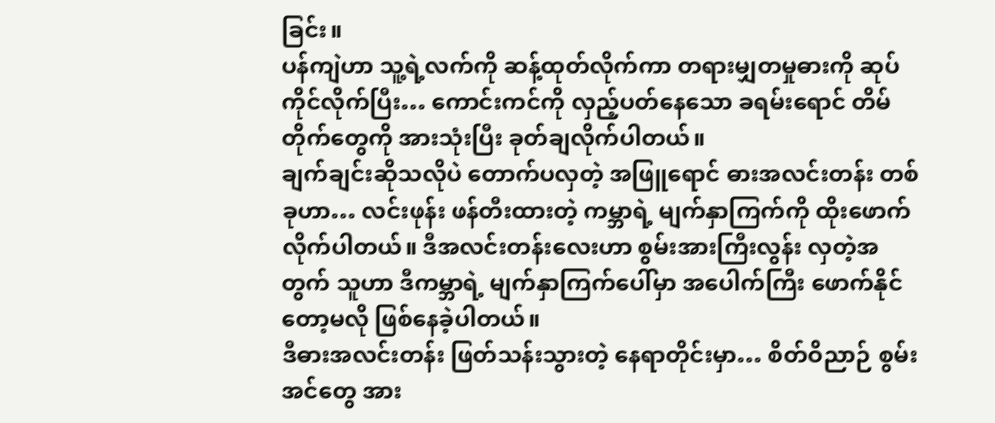ခြင်း။
ပန်ကျဲဟာ သူ့ရဲ့လက်ကို ဆန့်ထုတ်လိုက်ကာ တရားမျှတမှုဓားကို ဆုပ်ကိုင်လိုက်ပြီး… ကောင်းကင်ကို လှည့်ပတ်နေသော ခရမ်းရောင် တိမ်တိုက်တွေကို အားသုံးပြီး ခုတ်ချလိုက်ပါတယ်။
ချက်ချင်းဆိုသလိုပဲ တောက်ပလှတဲ့ အဖြူရောင် ဓားအလင်းတန်း တစ်ခုဟာ… လင်းဖုန်း ဖန်တီးထားတဲ့ ကမ္ဘာရဲ့ မျက်နှာကြက်ကို ထိုးဖောက်လိုက်ပါတယ်။ ဒီအလင်းတန်းလေးဟာ စွမ်းအားကြီးလွန်း လှတဲ့အတွက် သူဟာ ဒီကမ္ဘာရဲ့ မျက်နှာကြက်ပေါ်မှာ အပေါက်ကြီး ဖောက်နိုင်တော့မလို ဖြစ်နေခဲ့ပါတယ်။
ဒီဓားအလင်းတန်း ဖြတ်သန်းသွားတဲ့ နေရာတိုင်းမှာ… စိတ်ဝိညာဉ် စွမ်းအင်တွေ အား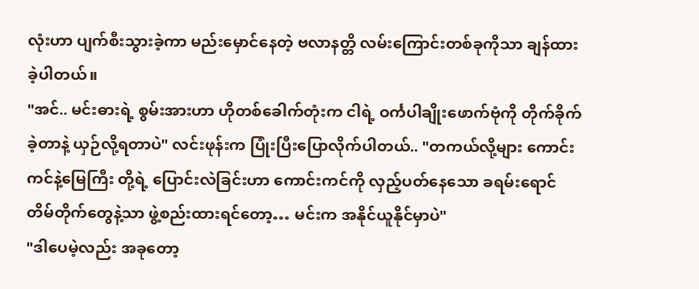လုံးဟာ ပျက်စီးသွားခဲ့ကာ မည်းမှောင်နေတဲ့ ဗလာနတ္တိ လမ်းကြောင်းတစ်ခုကိုသာ ချန်ထားခဲ့ပါတယ်။
"အင်.. မင်းဓားရဲ့ စွမ်းအားဟာ ဟိုတစ်ခေါက်တုံးက ငါရဲ့ ဝင်္ကပါချိုးဖောက်ဗုံကို တိုက်ခိုက်ခဲ့တာနဲ့ ယှဉ်လို့ရတာပဲ" လင်းဖုန်းက ပြုံးပြီးပြောလိုက်ပါတယ်.. "တကယ်လို့များ ကောင်းကင်နဲ့မြေကြီး တို့ရဲ့ ပြောင်းလဲခြင်းဟာ ကောင်းကင်ကို လှည့်ပတ်နေသော ခရမ်းရောင် တိမ်တိုက်တွေနဲ့သာ ဖွဲ့စည်းထားရင်တော့… မင်းက အနိုင်ယူနိုင်မှာပဲ"
"ဒါပေမဲ့လည်း အခုတော့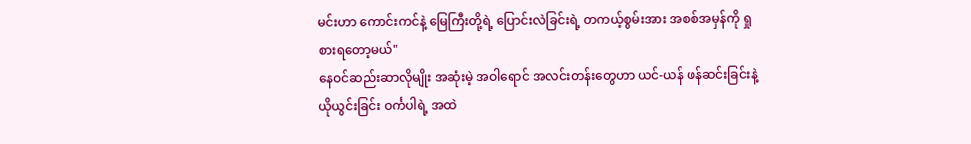မင်းဟာ ကောင်းကင်နဲ့ မြေကြီးတို့ရဲ့ ပြောင်းလဲခြင်းရဲ့ တကယ့်စွမ်းအား အစစ်အမှန်ကို ရှုစားရတော့မယ်"
နေဝင်ဆည်းဆာလိုမျိုး အဆုံးမဲ့ အဝါရောင် အလင်းတန်းတွေဟာ ယင်-ယန် ဖန်ဆင်းခြင်းနဲ့ ယိုယွင်းခြင်း ဝင်္ကပါရဲ့ အထဲ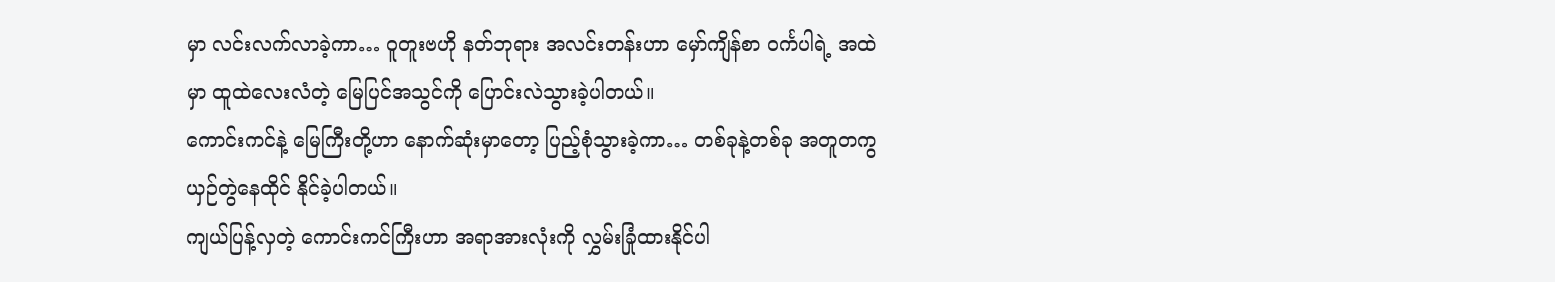မှာ လင်းလက်လာခဲ့ကာ… ဝူတူးဗဟို နတ်ဘုရား အလင်းတန်းဟာ မှော်ကျိန်စာ ဝင်္ကပါရဲ့ အထဲမှာ ထူထဲလေးလံတဲ့ မြေပြင်အသွင်ကို ပြောင်းလဲသွားခဲ့ပါတယ်။
ကောင်းကင်နဲ့ မြေကြီးတို့ဟာ နောက်ဆုံးမှာတော့ ပြည့်စုံသွားခဲ့ကာ… တစ်ခုနဲ့တစ်ခု အတူတကွ ယှဉ်တွဲနေထိုင် နိုင်ခဲ့ပါတယ်။
ကျယ်ပြန့်လှတဲ့ ကောင်းကင်ကြီးဟာ အရာအားလုံးကို လွှမ်းခြုံထားနိုင်ပါ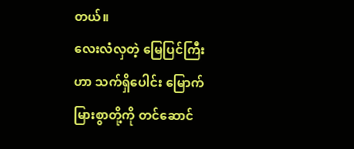တယ်။
လေးလံလှတဲ့ မြေပြင်ကြီးဟာ သက်ရှိပေါင်း မြောက်မြားစွာတို့ကို တင်ဆောင်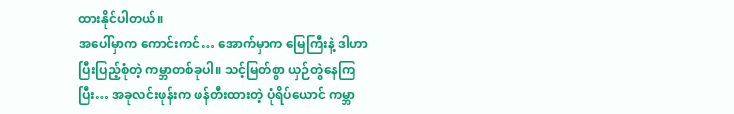ထားနိုင်ပါတယ်။
အပေါ်မှာက ကောင်းကင်… အောက်မှာက မြေကြီးနဲ့ ဒါဟာ ပြီးပြည့်စုံတဲ့ ကမ္ဘာတစ်ခုပါ။ သင့်မြတ်စွာ ယှဉ်တွဲနေကြပြီး… အခုလင်းဖုန်းက ဖန်တီးထားတဲ့ ပုံရိပ်ယောင် ကမ္ဘာ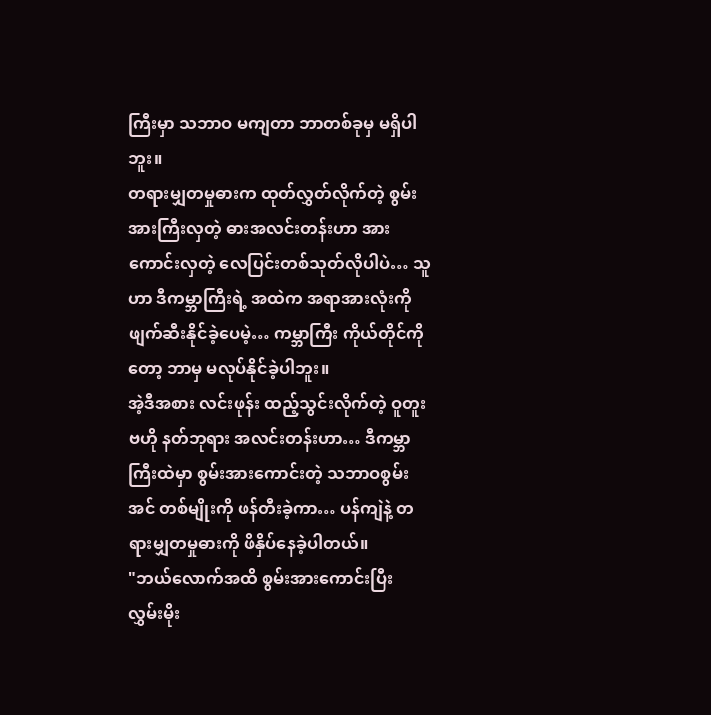ကြီးမှာ သဘာဝ မကျတာ ဘာတစ်ခုမှ မရှိပါဘူး။
တရားမျှတမှုဓားက ထုတ်လွှတ်လိုက်တဲ့ စွမ်းအားကြီးလှတဲ့ ဓားအလင်းတန်းဟာ အားကောင်းလှတဲ့ လေပြင်းတစ်သုတ်လိုပါပဲ… သူဟာ ဒီကမ္ဘာကြီးရဲ့ အထဲက အရာအားလုံးကို ဖျက်ဆီးနိုင်ခဲ့ပေမဲ့… ကမ္ဘာကြီး ကိုယ်တိုင်ကိုတော့ ဘာမှ မလုပ်နိုင်ခဲ့ပါဘူး။
အဲ့ဒီအစား လင်းဖုန်း ထည့်သွင်းလိုက်တဲ့ ဝူတူးဗဟို နတ်ဘုရား အလင်းတန်းဟာ… ဒီကမ္ဘာကြီးထဲမှာ စွမ်းအားကောင်းတဲ့ သဘာဝစွမ်းအင် တစ်မျိုးကို ဖန်တီးခဲ့ကာ… ပန်ကျဲနဲ့ တရားမျှတမှုဓားကို ဖိနှိပ်နေခဲ့ပါတယ်။
"ဘယ်လောက်အထိ စွမ်းအားကောင်းပြီး လွှမ်းမိုး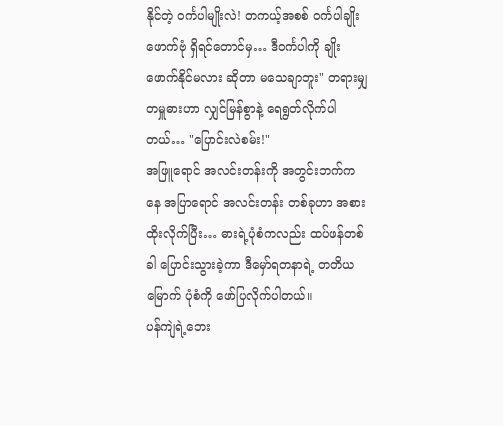နိုင်တဲ့ ဝင်္ကပါမျိုးလဲ! တကယ့်အစစ် ဝင်္ကပါချိုးဖောက်ဗုံ ရှိရင်တောင်မှ… ဒီဝင်္ကပါကို ချိုးဖောက်နိုင်မလား ဆိုတာ မသေချာဘူး" တရားမျှတမှူဓားဟာ လျှင်မြန်စွာနဲ့ ရေရွတ်လိုက်ပါတယ်… "ပြောင်းလဲစမ်း!"
အဖြူရောင် အလင်းတန်းကို အတွင်းဘက်ကနေ အပြာရောင် အလင်းတန်း တစ်ခုဟာ အစားထိုးလိုက်ပြီး… ဓားရဲ့ပုံစံကလည်း ထပ်ဖန်တစ်ခါ ပြောင်းသွားခဲ့ကာ ဒီမှော်ရတနာရဲ့ တတိယမြောက် ပုံစံကို ဖော်ပြလိုက်ပါတယ်။
ပန်ကျဲရဲ့ဘေး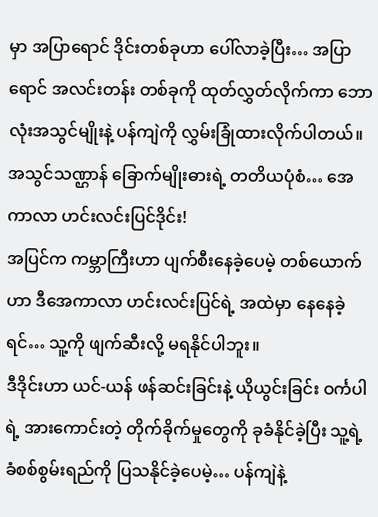မှာ အပြာရောင် ဒိုင်းတစ်ခုဟာ ပေါ်လာခဲ့ပြီး… အပြာရောင် အလင်းတန်း တစ်ခုကို ထုတ်လွှတ်လိုက်ကာ ဘောလုံးအသွင်မျိုးနဲ့ ပန်ကျဲကို လွှမ်းခြုံထားလိုက်ပါတယ်။
အသွင်သဏ္ဌာန် ခြောက်မျိုးဓားရဲ့ တတိယပုံစံ… အေကာလာ ဟင်းလင်းပြင်ဒိုင်း!
အပြင်က ကမ္ဘာကြီးဟာ ပျက်စီးနေခဲ့ပေမဲ့ တစ်ယောက်ဟာ ဒီအေကာလာ ဟင်းလင်းပြင်ရဲ့ အထဲမှာ နေနေခဲ့ရင်… သူ့ကို ဖျက်ဆီးလို့ မရနိုင်ပါဘူး။
ဒီဒိုင်းဟာ ယင်-ယန် ဖန်ဆင်းခြင်းနဲ့ ယိုယွင်းခြင်း ဝင်္ကပါရဲ့ အားကောင်းတဲ့ တိုက်ခိုက်မှုတွေကို ခုခံနိုင်ခဲ့ပြီး သူ့ရဲ့ ခံစစ်စွမ်းရည်ကို ပြသနိုင်ခဲ့ပေမဲ့… ပန်ကျဲနဲ့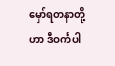မှော်ရတနာတို့ဟာ ဒီဝင်္ကပါ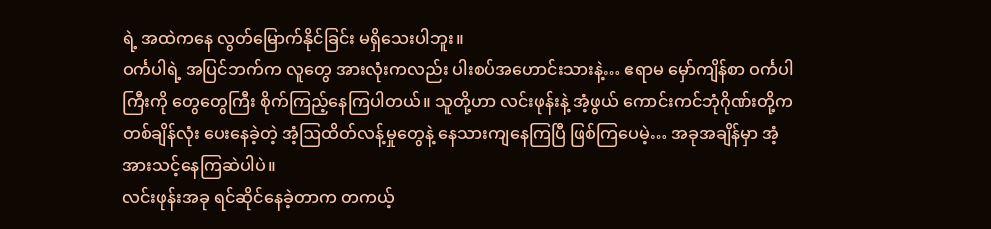ရဲ့ အထဲကနေ လွတ်မြောက်နိုင်ခြင်း မရှိသေးပါဘူး။
ဝင်္ကပါရဲ့ အပြင်ဘက်က လူတွေ အားလုံးကလည်း ပါးစပ်အဟောင်းသားနဲ့… ဧရာမ မှော်ကျိန်စာ ဝင်္ကပါကြီးကို တွေတွေကြီး စိုက်ကြည့်နေကြပါတယ်။ သူတို့ဟာ လင်းဖုန်းနဲ့ အံ့ဖွယ် ကောင်းကင်ဘုံဂိုဏ်းတို့က တစ်ချိန်လုံး ပေးနေခဲ့တဲ့ အံ့ဩထိတ်လန့်မှုတွေနဲ့ နေသားကျနေကြပြီ ဖြစ်ကြပေမဲ့… အခုအချိန်မှာ အံ့အားသင့်နေကြဆဲပါပဲ။
လင်းဖုန်းအခု ရင်ဆိုင်နေခဲ့တာက တကယ့်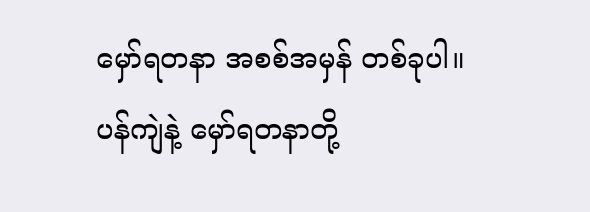မှော်ရတနာ အစစ်အမှန် တစ်ခုပါ။ ပန်ကျဲနဲ့ မှော်ရတနာတို့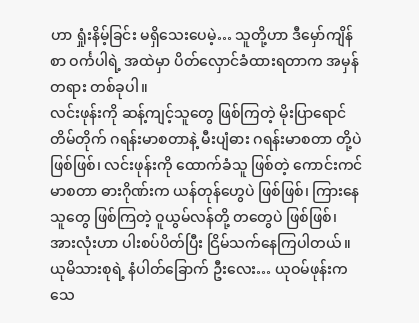ဟာ ရှုံးနိမ့်ခြင်း မရှိသေးပေမဲ့… သူတို့ဟာ ဒီမှော်ကျိန်စာ ဝင်္ကပါရဲ့ အထဲမှာ ပိတ်လှောင်ခံထားရတာက အမှန်တရား တစ်ခုပါ။
လင်းဖုန်းကို ဆန့်ကျင့်သူတွေ ဖြစ်ကြတဲ့ မိုးပြာရောင် တိမ်တိုက် ဂရန်းမာစတာနဲ့ မီးပျံဓား ဂရန်းမာစတာ တို့ပဲဖြစ်ဖြစ်၊ လင်းဖုန်းကို ထောက်ခံသူ ဖြစ်တဲ့ ကောင်းကင်မာစတာ ဓားဂိုဏ်းက ယန်တုန်ဟွေပဲ ဖြစ်ဖြစ်၊ ကြားနေသူတွေ ဖြစ်ကြတဲ့ ဝူယွမ်လန်တို့ တတွေပဲ ဖြစ်ဖြစ်၊ အားလုံးဟာ ပါးစပ်ပိတ်ပြီး ငြိမ်သက်နေကြပါတယ်။
ယုမိသားစုရဲ့ နံပါတ်ခြောက် ဦးလေး… ယုဝမ်ဖုန်းက သေ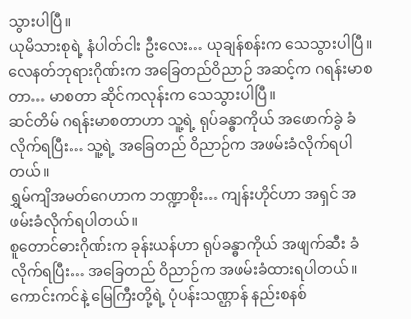သွားပါပြီ။
ယုမိသားစုရဲ့ နံပါတ်ငါး ဦးလေး… ယုချန်စန်းက သေသွားပါပြီ။
လေနတ်ဘုရားဂိုဏ်းက အခြေတည်ဝိညာဉ် အဆင့်က ဂရန်းမာစတာ… မာစတာ ဆိုင်ကလုန်းက သေသွားပါပြီ။
ဆင်တိမ် ဂရန်းမာစတာဟာ သူ့ရဲ့ ရုပ်ခန္ဓာကိုယ် အဖောက်ခွဲ ခံလိုက်ရပြီး… သူ့ရဲ့ အခြေတည် ဝိညာဉ်က အဖမ်းခံလိုက်ရပါတယ်။
ရွှမ်ကျိအမတ်ဂေဟာက ဘဏ္ဍာစိုး… ကျန်းဟိုင်ဟာ အရှင် အဖမ်းခံလိုက်ရပါတယ်။
စူတောင်ဓားဂိုဏ်းက ခုန်းယန်ဟာ ရုပ်ခန္ဓာကိုယ် အဖျက်ဆီး ခံလိုက်ရပြီး… အခြေတည် ဝိညာဉ်က အဖမ်းခံထားရပါတယ်။
ကောင်းကင်နဲ့ မြေကြီးတို့ရဲ့ ပုံပန်းသဏ္ဌာန် နည်းစနစ်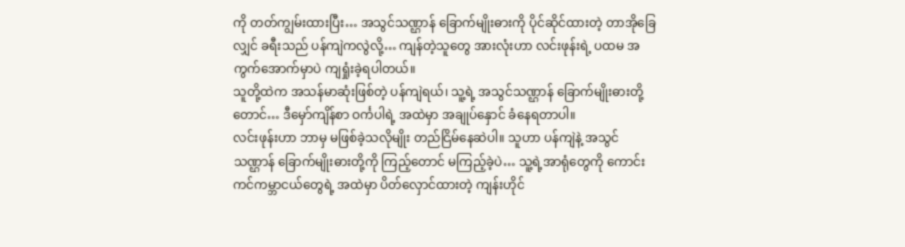ကို တတ်ကျွမ်းထားပြီး… အသွင်သဏ္ဌာန် ခြောက်မျိုးဓားကို ပိုင်ဆိုင်ထားတဲ့ တာအိုခြေလျှင် ခရီးသည် ပန်ကျဲကလွဲလို့… ကျန်တဲ့သူတွေ အားလုံးဟာ လင်းဖုန်းရဲ့ ပထမ အကွက်အောက်မှာပဲ ကျရှုံးခဲ့ရပါတယ်။
သူတို့ထဲက အသန်မာဆုံးဖြစ်တဲ့ ပန်ကျဲရယ်၊ သူ့ရဲ့ အသွင်သဏ္ဌာန် ခြောက်မျိုးဓားတို့တောင်… ဒီမှော်ကျိန်စာ ဝင်္ကပါရဲ့ အထဲမှာ အချုပ်နှောင် ခံနေရတာပါ။
လင်းဖုန်းဟာ ဘာမှ မဖြစ်ခဲ့သလိုမျိုး တည်ငြိမ်နေဆဲပါ။ သူဟာ ပန်ကျဲနဲ့ အသွင်သဏ္ဌာန် ခြောက်မျိုးဓားတို့ကို ကြည့်တောင် မကြည့်ခဲ့ပဲ… သူ့ရဲ့အာရုံတွေကို ကောင်းကင်ကမ္ဘာငယ်တွေရဲ့ အထဲမှာ ပိတ်လှောင်ထားတဲ့ ကျန်းဟိုင်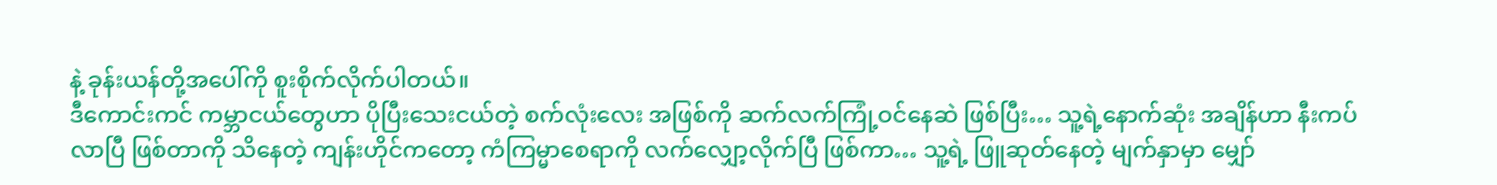နဲ့ ခုန်းယန်တို့အပေါ်ကို စူးစိုက်လိုက်ပါတယ်။
ဒီကောင်းကင် ကမ္ဘာငယ်တွေဟာ ပိုပြီးသေးငယ်တဲ့ စက်လုံးလေး အဖြစ်ကို ဆက်လက်ကြုံ့ဝင်နေဆဲ ဖြစ်ပြီး… သူ့ရဲ့နောက်ဆုံး အချိန်ဟာ နီးကပ်လာပြီ ဖြစ်တာကို သိနေတဲ့ ကျန်းဟိုင်ကတော့ ကံကြမ္မာစေရာကို လက်လျှော့လိုက်ပြီ ဖြစ်ကာ… သူ့ရဲ့ ဖြူဆုတ်နေတဲ့ မျက်နှာမှာ မျှော်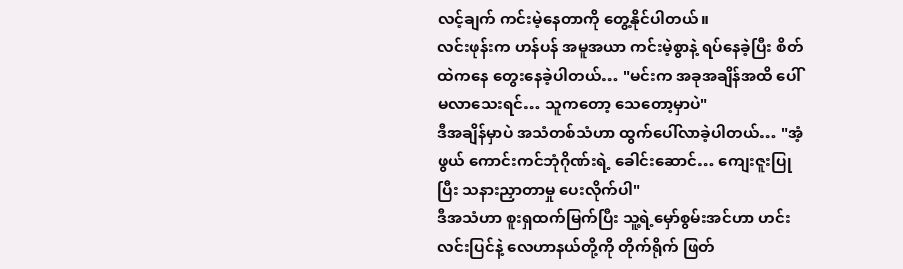လင့်ချက် ကင်းမဲ့နေတာကို တွေ့နိုင်ပါတယ်။
လင်းဖုန်းက ဟန်ပန် အမူအယာ ကင်းမဲ့စွာနဲ့ ရပ်နေခဲ့ပြီး စိတ်ထဲကနေ တွေးနေခဲ့ပါတယ်… "မင်းက အခုအချိန်အထိ ပေါ်မလာသေးရင်… သူကတော့ သေတော့မှာပဲ"
ဒီအချိန်မှာပဲ အသံတစ်သံဟာ ထွက်ပေါ်လာခဲ့ပါတယ်… "အံ့ဖွယ် ကောင်းကင်ဘုံဂိုဏ်းရဲ့ ခေါင်းဆောင်… ကျေးဇူးပြုပြီး သနားညှာတာမှု ပေးလိုက်ပါ"
ဒီအသံဟာ စူးရှထက်မြက်ပြီး သူ့ရဲ့မှော်စွမ်းအင်ဟာ ဟင်းလင်းပြင်နဲ့ လေဟာနယ်တို့ကို တိုက်ရိုက် ဖြတ်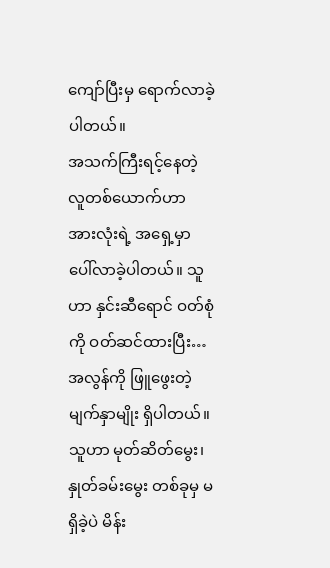ကျော်ပြီးမှ ရောက်လာခဲ့ပါတယ်။
အသက်ကြီးရင့်နေတဲ့ လူတစ်ယောက်ဟာ အားလုံးရဲ့ အရှေ့မှာ ပေါ်လာခဲ့ပါတယ်။ သူဟာ နှင်းဆီရောင် ဝတ်စုံကို ဝတ်ဆင်ထားပြီး… အလွန်ကို ဖြူဖွေးတဲ့ မျက်နှာမျိုး ရှိပါတယ်။ သူဟာ မုတ်ဆိတ်မွေး၊ နှုတ်ခမ်းမွေး တစ်ခုမှ မရှိခဲ့ပဲ မိန်း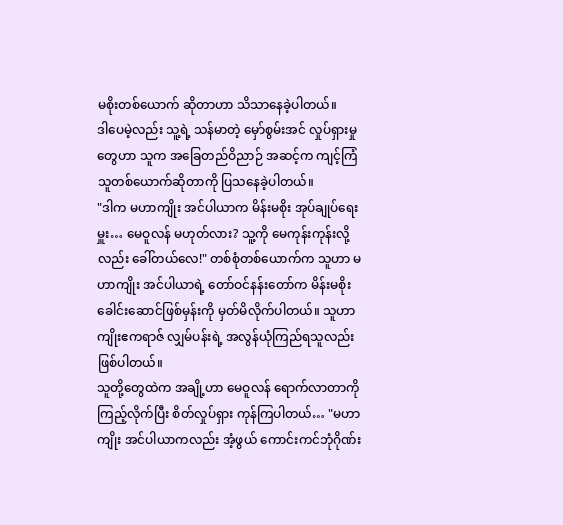မစိုးတစ်ယောက် ဆိုတာဟာ သိသာနေခဲ့ပါတယ်။
ဒါပေမဲ့လည်း သူ့ရဲ့ သန်မာတဲ့ မှော်စွမ်းအင် လှုပ်ရှားမှုတွေဟာ သူက အခြေတည်ဝိညာဉ် အဆင့်က ကျင့်ကြံသူတစ်ယောက်ဆိုတာကို ပြသနေခဲ့ပါတယ်။
"ဒါက မဟာကျိုး အင်ပါယာက မိန်းမစိုး အုပ်ချုပ်ရေးမှူး… မေဝူလန် မဟုတ်လား? သူ့ကို မေကုန်းကုန်းလို့လည်း ခေါ်တယ်လေ!" တစ်စုံတစ်ယောက်က သူဟာ မဟာကျိုး အင်ပါယာရဲ့ တော်ဝင်နန်းတော်က မိန်းမစိုး ခေါင်းဆောင်ဖြစ်မှန်းကို မှတ်မိလိုက်ပါတယ်။ သူဟာ ကျိုးဧကရာဇ် လျှမ်ပန်းရဲ့ အလွန်ယုံကြည်ရသူလည်း ဖြစ်ပါတယ်။
သူတို့တွေထဲက အချို့ဟာ မေဝူလန် ရောက်လာတာကို ကြည့်လိုက်ပြီး စိတ်လှုပ်ရှား ကုန်ကြပါတယ်… "မဟာကျိုး အင်ပါယာကလည်း အံ့ဖွယ် ကောင်းကင်ဘုံဂိုဏ်း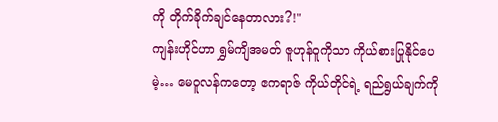ကို တိုက်ခိုက်ချင်နေတာလား?!"
ကျန်းဟိုင်ဟာ ရွှမ်ကျိအမတ် ဇူဟုန်ဝူကိုသာ ကိုယ်စားပြုနိုင်ပေမဲ့… မေဝူလန်ကတော့ ဧကရာဇ် ကိုယ်တိုင်ရဲ့ ရည်ရွယ်ချက်ကို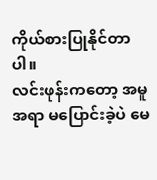ကိုယ်စားပြုနိုင်တာပါ။
လင်းဖုန်းကတော့ အမူအရာ မပြောင်းခဲ့ပဲ မေ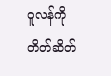ဝူလန်ကို တိတ်ဆိတ်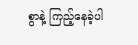စွာနဲ့ ကြည့်နေခဲ့ပါ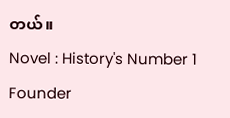တယ်။
Novel : History's Number 1 Founder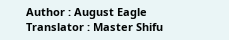Author : August Eagle
Translator : Master Shifu